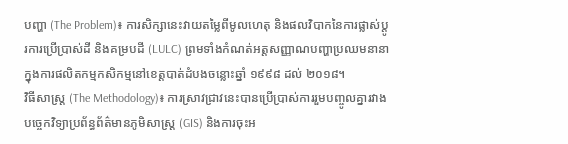បញ្ហា (The Problem)៖ ការសិក្សានេះវាយតម្លៃពីមូលហេតុ និងផលវិបាកនៃការផ្លាស់ប្តូរការប្រើប្រាស់ដី និងគម្របដី (LULC) ព្រមទាំងកំណត់អត្តសញ្ញាណបញ្ហាប្រឈមនានាក្នុងការផលិតកម្មកសិកម្មនៅខេត្តបាត់ដំបងចន្លោះឆ្នាំ ១៩៩៨ ដល់ ២០១៨។
វិធីសាស្ត្រ (The Methodology)៖ ការស្រាវជ្រាវនេះបានប្រើប្រាស់ការរួមបញ្ចូលគ្នារវាងបច្ចេកវិទ្យាប្រព័ន្ធព័ត៌មានភូមិសាស្ត្រ (GIS) និងការចុះអ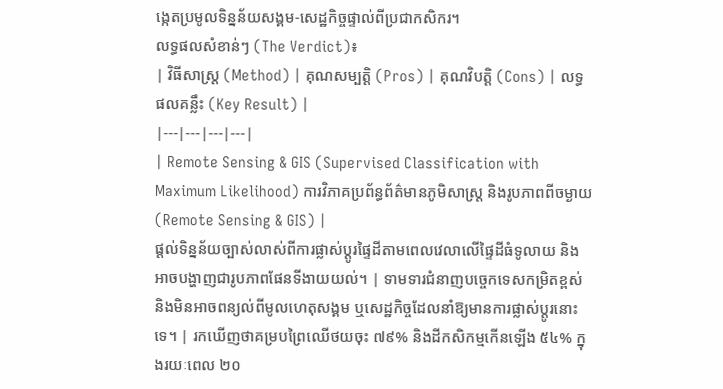ង្កេតប្រមូលទិន្នន័យសង្គម-សេដ្ឋកិច្ចផ្ទាល់ពីប្រជាកសិករ។
លទ្ធផលសំខាន់ៗ (The Verdict)៖
| វិធីសាស្ត្រ (Method) | គុណសម្បត្តិ (Pros) | គុណវិបត្តិ (Cons) | លទ្ធផលគន្លឹះ (Key Result) |
|---|---|---|---|
| Remote Sensing & GIS (Supervised Classification with Maximum Likelihood) ការវិភាគប្រព័ន្ធព័ត៌មានភូមិសាស្ត្រ និងរូបភាពពីចម្ងាយ (Remote Sensing & GIS) |
ផ្តល់ទិន្នន័យច្បាស់លាស់ពីការផ្លាស់ប្តូរផ្ទៃដីតាមពេលវេលាលើផ្ទៃដីធំទូលាយ និងអាចបង្ហាញជារូបភាពផែនទីងាយយល់។ | ទាមទារជំនាញបច្ចេកទេសកម្រិតខ្ពស់ និងមិនអាចពន្យល់ពីមូលហេតុសង្គម ឬសេដ្ឋកិច្ចដែលនាំឱ្យមានការផ្លាស់ប្តូរនោះទេ។ | រកឃើញថាគម្របព្រៃឈើថយចុះ ៧៩% និងដីកសិកម្មកើនឡើង ៥៤% ក្នុងរយៈពេល ២០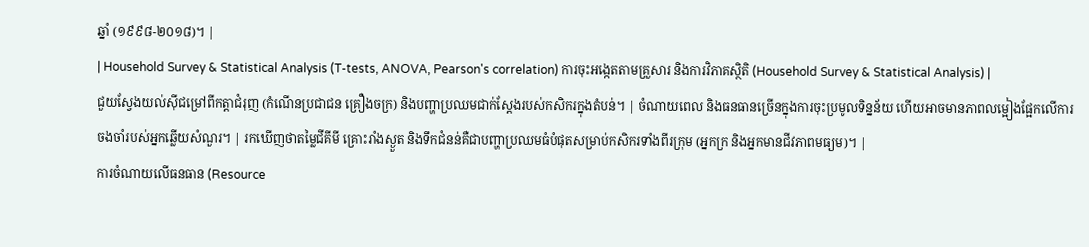ឆ្នាំ (១៩៩៨-២០១៨)។ |
| Household Survey & Statistical Analysis (T-tests, ANOVA, Pearson's correlation) ការចុះអង្កេតតាមគ្រួសារ និងការវិភាគស្ថិតិ (Household Survey & Statistical Analysis) |
ជួយស្វែងយល់ស៊ីជម្រៅពីកត្តាជំរុញ (កំណើនប្រជាជន គ្រឿងចក្រ) និងបញ្ហាប្រឈមជាក់ស្តែងរបស់កសិករក្នុងតំបន់។ | ចំណាយពេល និងធនធានច្រើនក្នុងការចុះប្រមូលទិន្នន័យ ហើយអាចមានភាពលម្អៀងផ្អែកលើការចងចាំរបស់អ្នកឆ្លើយសំណួរ។ | រកឃើញថាតម្លៃជីគីមី គ្រោះរាំងស្ងួត និងទឹកជំនន់គឺជាបញ្ហាប្រឈមធំបំផុតសម្រាប់កសិករទាំងពីរក្រុម (អ្នកក្រ និងអ្នកមានជីវភាពមធ្យម)។ |
ការចំណាយលើធនធាន (Resource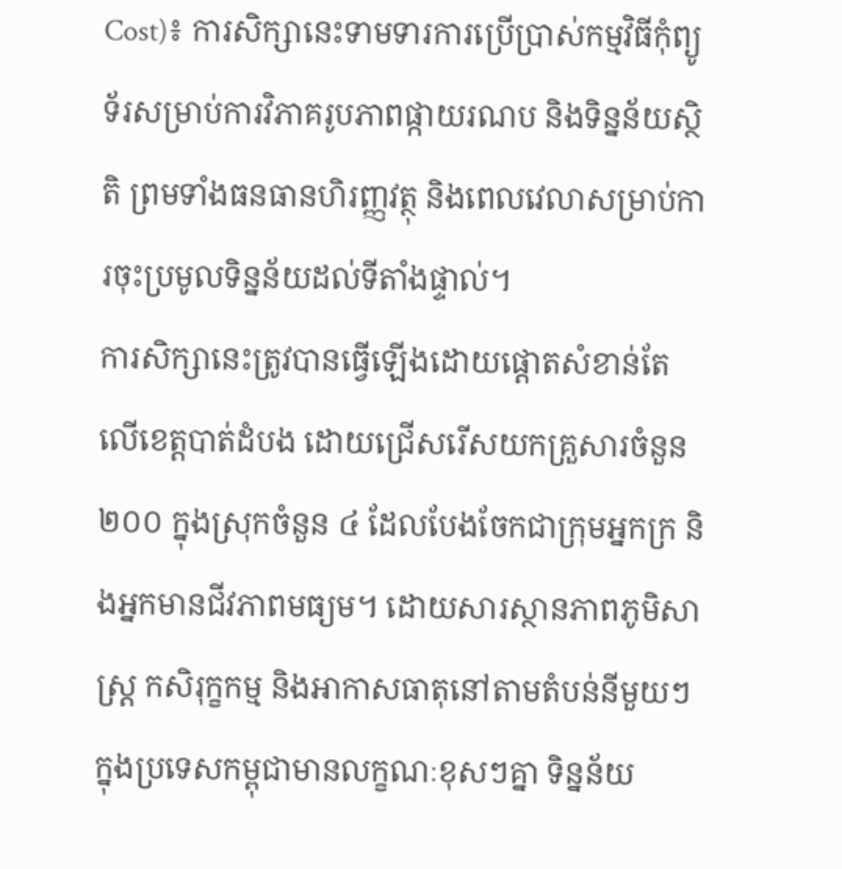Cost)៖ ការសិក្សានេះទាមទារការប្រើប្រាស់កម្មវិធីកុំព្យូទ័រសម្រាប់ការវិភាគរូបភាពផ្កាយរណប និងទិន្នន័យស្ថិតិ ព្រមទាំងធនធានហិរញ្ញវត្ថុ និងពេលវេលាសម្រាប់ការចុះប្រមូលទិន្នន័យដល់ទីតាំងផ្ទាល់។
ការសិក្សានេះត្រូវបានធ្វើឡើងដោយផ្តោតសំខាន់តែលើខេត្តបាត់ដំបង ដោយជ្រើសរើសយកគ្រួសារចំនួន ២០០ ក្នុងស្រុកចំនួន ៤ ដែលបែងចែកជាក្រុមអ្នកក្រ និងអ្នកមានជីវភាពមធ្យម។ ដោយសារស្ថានភាពភូមិសាស្ត្រ កសិរុក្ខកម្ម និងអាកាសធាតុនៅតាមតំបន់នីមួយៗក្នុងប្រទេសកម្ពុជាមានលក្ខណៈខុសៗគ្នា ទិន្នន័យ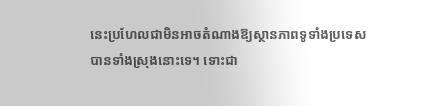នេះប្រហែលជាមិនអាចតំណាងឱ្យស្ថានភាពទូទាំងប្រទេសបានទាំងស្រុងនោះទេ។ ទោះជា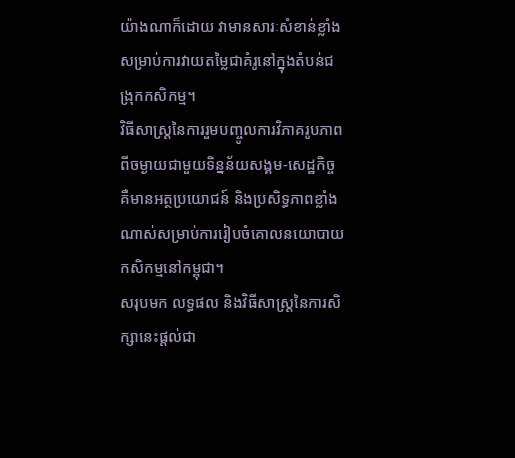យ៉ាងណាក៏ដោយ វាមានសារៈសំខាន់ខ្លាំងសម្រាប់ការវាយតម្លៃជាគំរូនៅក្នុងតំបន់ជង្រុកកសិកម្ម។
វិធីសាស្ត្រនៃការរួមបញ្ចូលការវិភាគរូបភាពពីចម្ងាយជាមួយទិន្នន័យសង្គម-សេដ្ឋកិច្ច គឺមានអត្ថប្រយោជន៍ និងប្រសិទ្ធភាពខ្លាំងណាស់សម្រាប់ការរៀបចំគោលនយោបាយកសិកម្មនៅកម្ពុជា។
សរុបមក លទ្ធផល និងវិធីសាស្ត្រនៃការសិក្សានេះផ្តល់ជា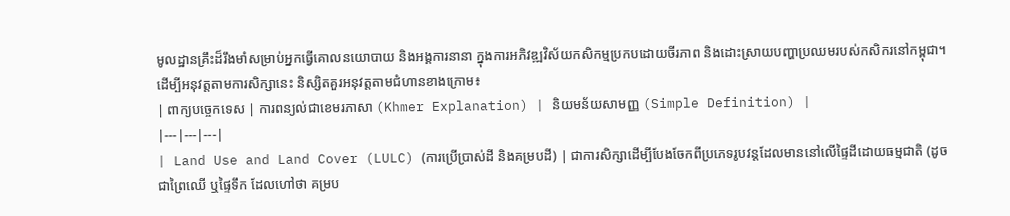មូលដ្ឋានគ្រឹះដ៏រឹងមាំសម្រាប់អ្នកធ្វើគោលនយោបាយ និងអង្គការនានា ក្នុងការអភិវឌ្ឍវិស័យកសិកម្មប្រកបដោយចីរភាព និងដោះស្រាយបញ្ហាប្រឈមរបស់កសិករនៅកម្ពុជា។
ដើម្បីអនុវត្តតាមការសិក្សានេះ និស្សិតគួរអនុវត្តតាមជំហានខាងក្រោម៖
| ពាក្យបច្ចេកទេស | ការពន្យល់ជាខេមរភាសា (Khmer Explanation) | និយមន័យសាមញ្ញ (Simple Definition) |
|---|---|---|
| Land Use and Land Cover (LULC) (ការប្រើប្រាស់ដី និងគម្របដី) | ជាការសិក្សាដើម្បីបែងចែកពីប្រភេទរូបវន្តដែលមាននៅលើផ្ទៃដីដោយធម្មជាតិ (ដូចជាព្រៃឈើ ឬផ្ទៃទឹក ដែលហៅថា គម្រប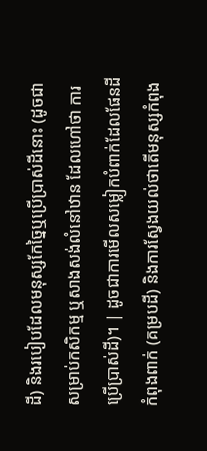ដី) និងរបៀបដែលមនុស្សកែច្នៃឬប្រើប្រាស់ដីនោះ (ដូចជាសម្រាប់កសិកម្ម ឬសាងសង់លំនៅឋាន ដែលហៅថា ការប្រើប្រាស់ដី)។ | ដូចជាការមើលសម្លៀកបំពាក់ដែលផែនដីកំពុងពាក់ (គម្របដី) និងការស្វែងយល់ថាតើមនុស្សកំពុង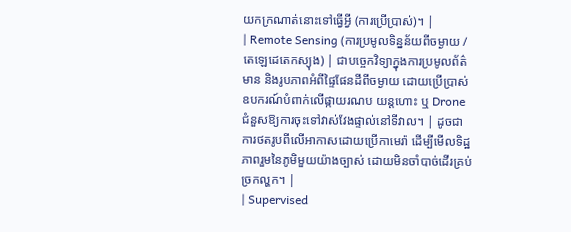យកក្រណាត់នោះទៅធ្វើអ្វី (ការប្រើប្រាស់)។ |
| Remote Sensing (ការប្រមូលទិន្នន័យពីចម្ងាយ / តេឡេដេតេកស្យុង) | ជាបច្ចេកវិទ្យាក្នុងការប្រមូលព័ត៌មាន និងរូបភាពអំពីផ្ទៃផែនដីពីចម្ងាយ ដោយប្រើប្រាស់ឧបករណ៍បំពាក់លើផ្កាយរណប យន្តហោះ ឬ Drone ជំនួសឱ្យការចុះទៅវាស់វែងផ្ទាល់នៅទីវាល។ | ដូចជាការថតរូបពីលើអាកាសដោយប្រើកាមេរ៉ា ដើម្បីមើលទិដ្ឋភាពរួមនៃភូមិមួយយ៉ាងច្បាស់ ដោយមិនចាំបាច់ដើរគ្រប់ច្រកល្ហក។ |
| Supervised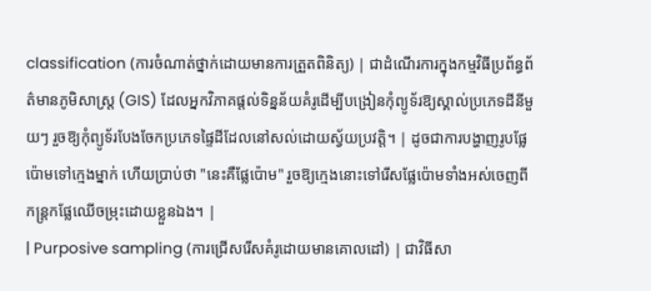classification (ការចំណាត់ថ្នាក់ដោយមានការត្រួតពិនិត្យ) | ជាដំណើរការក្នុងកម្មវិធីប្រព័ន្ធព័ត៌មានភូមិសាស្ត្រ (GIS) ដែលអ្នកវិភាគផ្តល់ទិន្នន័យគំរូដើម្បីបង្រៀនកុំព្យូទ័រឱ្យស្គាល់ប្រភេទដីនីមួយៗ រួចឱ្យកុំព្យូទ័របែងចែកប្រភេទផ្ទៃដីដែលនៅសល់ដោយស្វ័យប្រវត្តិ។ | ដូចជាការបង្ហាញរូបផ្លែប៉ោមទៅក្មេងម្នាក់ ហើយប្រាប់ថា "នេះគឺផ្លែប៉ោម" រួចឱ្យក្មេងនោះទៅរើសផ្លែប៉ោមទាំងអស់ចេញពីកន្ត្រកផ្លែឈើចម្រុះដោយខ្លួនឯង។ |
| Purposive sampling (ការជ្រើសរើសគំរូដោយមានគោលដៅ) | ជាវិធីសា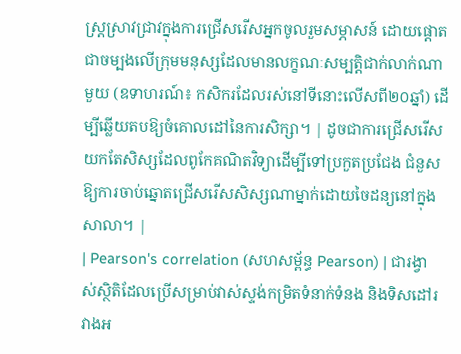ស្ត្រស្រាវជ្រាវក្នុងការជ្រើសរើសអ្នកចូលរួមសម្ភាសន៍ ដោយផ្តោតជាចម្បងលើក្រុមមនុស្សដែលមានលក្ខណៈសម្បត្តិជាក់លាក់ណាមួយ (ឧទាហរណ៍៖ កសិករដែលរស់នៅទីនោះលើសពី២០ឆ្នាំ) ដើម្បីឆ្លើយតបឱ្យចំគោលដៅនៃការសិក្សា។ | ដូចជាការជ្រើសរើសយកតែសិស្សដែលពូកែគណិតវិទ្យាដើម្បីទៅប្រកួតប្រជែង ជំនួសឱ្យការចាប់ឆ្នោតជ្រើសរើសសិស្សណាម្នាក់ដោយចៃដន្យនៅក្នុងសាលា។ |
| Pearson's correlation (សហសម្ព័ន្ធ Pearson) | ជារង្វាស់ស្ថិតិដែលប្រើសម្រាប់វាស់ស្ទង់កម្រិតទំនាក់ទំនង និងទិសដៅរវាងអ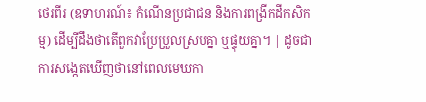ថេរពីរ (ឧទាហរណ៍៖ កំណើនប្រជាជន និងការពង្រីកដីកសិកម្ម) ដើម្បីដឹងថាតើពួកវាប្រែប្រួលស្របគ្នា ឬផ្ទុយគ្នា។ | ដូចជាការសង្កេតឃើញថានៅពេលមេឃកា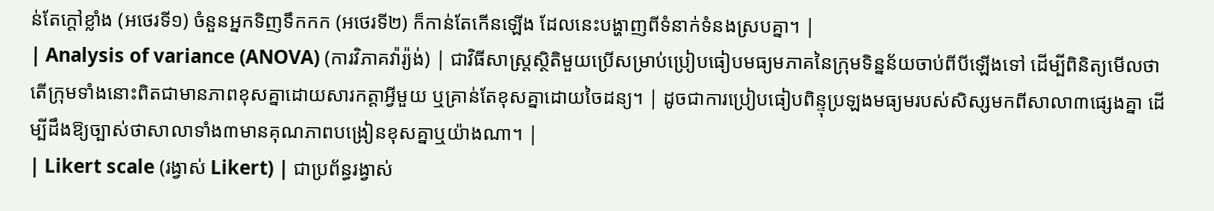ន់តែក្តៅខ្លាំង (អថេរទី១) ចំនួនអ្នកទិញទឹកកក (អថេរទី២) ក៏កាន់តែកើនឡើង ដែលនេះបង្ហាញពីទំនាក់ទំនងស្របគ្នា។ |
| Analysis of variance (ANOVA) (ការវិភាគវ៉ារ្យ៉ង់) | ជាវិធីសាស្ត្រស្ថិតិមួយប្រើសម្រាប់ប្រៀបធៀបមធ្យមភាគនៃក្រុមទិន្នន័យចាប់ពីបីឡើងទៅ ដើម្បីពិនិត្យមើលថាតើក្រុមទាំងនោះពិតជាមានភាពខុសគ្នាដោយសារកត្តាអ្វីមួយ ឬគ្រាន់តែខុសគ្នាដោយចៃដន្យ។ | ដូចជាការប្រៀបធៀបពិន្ទុប្រឡងមធ្យមរបស់សិស្សមកពីសាលា៣ផ្សេងគ្នា ដើម្បីដឹងឱ្យច្បាស់ថាសាលាទាំង៣មានគុណភាពបង្រៀនខុសគ្នាឬយ៉ាងណា។ |
| Likert scale (រង្វាស់ Likert) | ជាប្រព័ន្ធរង្វាស់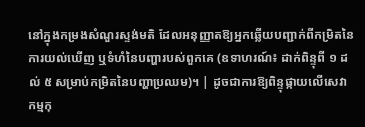នៅក្នុងកម្រងសំណួរស្ទង់មតិ ដែលអនុញ្ញាតឱ្យអ្នកឆ្លើយបញ្ជាក់ពីកម្រិតនៃការយល់ឃើញ ឬទំហំនៃបញ្ហារបស់ពួកគេ (ឧទាហរណ៍៖ ដាក់ពិន្ទុពី ១ ដល់ ៥ សម្រាប់កម្រិតនៃបញ្ហាប្រឈម)។ | ដូចជាការឱ្យពិន្ទុផ្កាយលើសេវាកម្មកុ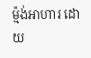ម្ម៉ង់អាហារ ដោយ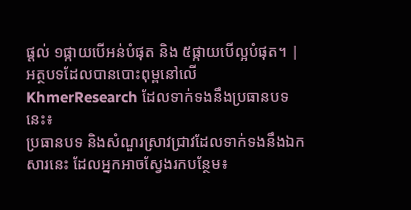ផ្តល់ ១ផ្កាយបើអន់បំផុត និង ៥ផ្កាយបើល្អបំផុត។ |
អត្ថបទដែលបានបោះពុម្ពនៅលើ KhmerResearch ដែលទាក់ទងនឹងប្រធានបទនេះ៖
ប្រធានបទ និងសំណួរស្រាវជ្រាវដែលទាក់ទងនឹងឯកសារនេះ ដែលអ្នកអាចស្វែងរកបន្ថែម៖